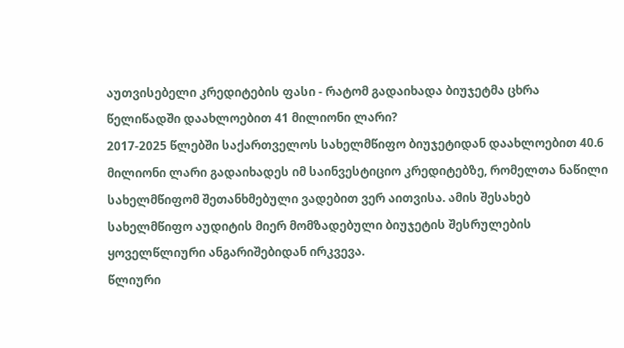აუთვისებელი კრედიტების ფასი - რატომ გადაიხადა ბიუჯეტმა ცხრა წელიწადში დაახლოებით 41 მილიონი ლარი?
2017-2025 წლებში საქართველოს სახელმწიფო ბიუჯეტიდან დაახლოებით 40.6 მილიონი ლარი გადაიხადეს იმ საინვესტიციო კრედიტებზე, რომელთა ნაწილი სახელმწიფომ შეთანხმებული ვადებით ვერ აითვისა. ამის შესახებ სახელმწიფო აუდიტის მიერ მომზადებული ბიუჯეტის შესრულების ყოველწლიური ანგარიშებიდან ირკვევა.
წლიური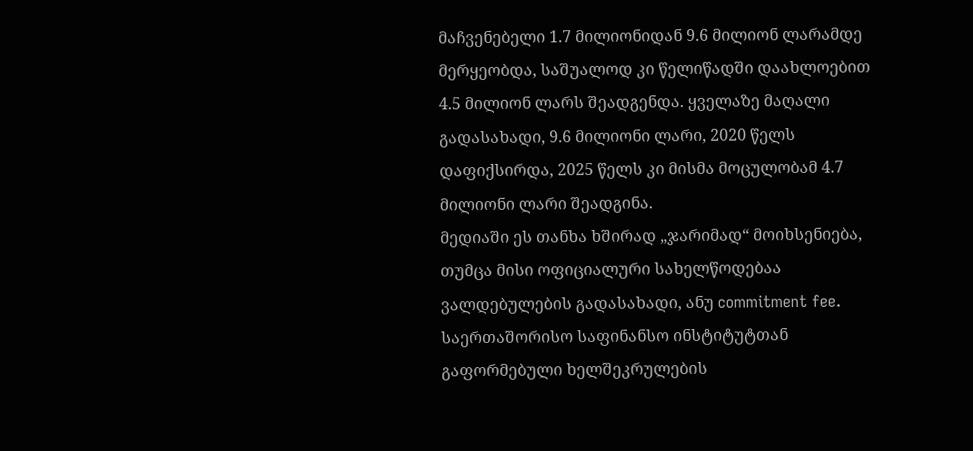მაჩვენებელი 1.7 მილიონიდან 9.6 მილიონ ლარამდე მერყეობდა, საშუალოდ კი წელიწადში დაახლოებით 4.5 მილიონ ლარს შეადგენდა. ყველაზე მაღალი გადასახადი, 9.6 მილიონი ლარი, 2020 წელს დაფიქსირდა, 2025 წელს კი მისმა მოცულობამ 4.7 მილიონი ლარი შეადგინა.
მედიაში ეს თანხა ხშირად „ჯარიმად“ მოიხსენიება, თუმცა მისი ოფიციალური სახელწოდებაა ვალდებულების გადასახადი, ანუ commitment fee. საერთაშორისო საფინანსო ინსტიტუტთან გაფორმებული ხელშეკრულების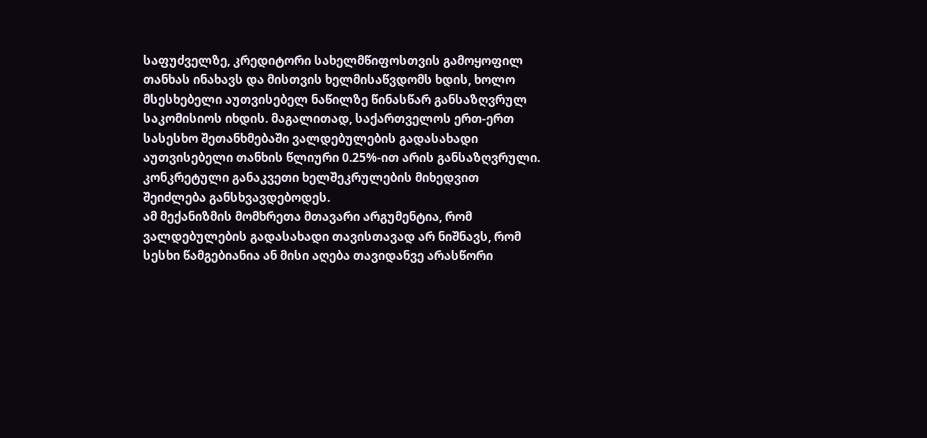საფუძველზე, კრედიტორი სახელმწიფოსთვის გამოყოფილ თანხას ინახავს და მისთვის ხელმისაწვდომს ხდის, ხოლო მსესხებელი აუთვისებელ ნაწილზე წინასწარ განსაზღვრულ საკომისიოს იხდის. მაგალითად, საქართველოს ერთ-ერთ სასესხო შეთანხმებაში ვალდებულების გადასახადი აუთვისებელი თანხის წლიური 0.25%-ით არის განსაზღვრული. კონკრეტული განაკვეთი ხელშეკრულების მიხედვით შეიძლება განსხვავდებოდეს.
ამ მექანიზმის მომხრეთა მთავარი არგუმენტია, რომ ვალდებულების გადასახადი თავისთავად არ ნიშნავს, რომ სესხი წამგებიანია ან მისი აღება თავიდანვე არასწორი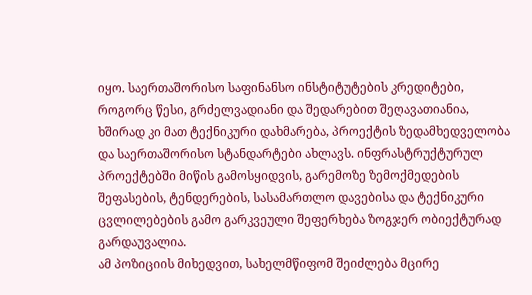იყო. საერთაშორისო საფინანსო ინსტიტუტების კრედიტები, როგორც წესი, გრძელვადიანი და შედარებით შეღავათიანია, ხშირად კი მათ ტექნიკური დახმარება, პროექტის ზედამხედველობა და საერთაშორისო სტანდარტები ახლავს. ინფრასტრუქტურულ პროექტებში მიწის გამოსყიდვის, გარემოზე ზემოქმედების შეფასების, ტენდერების, სასამართლო დავებისა და ტექნიკური ცვლილებების გამო გარკვეული შეფერხება ზოგჯერ ობიექტურად გარდაუვალია.
ამ პოზიციის მიხედვით, სახელმწიფომ შეიძლება მცირე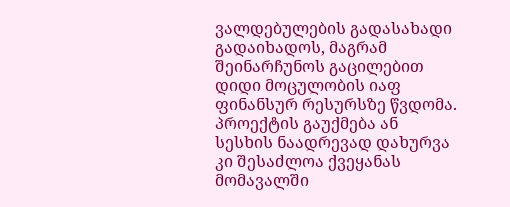ვალდებულების გადასახადი გადაიხადოს, მაგრამ შეინარჩუნოს გაცილებით დიდი მოცულობის იაფ ფინანსურ რესურსზე წვდომა. პროექტის გაუქმება ან სესხის ნაადრევად დახურვა კი შესაძლოა ქვეყანას მომავალში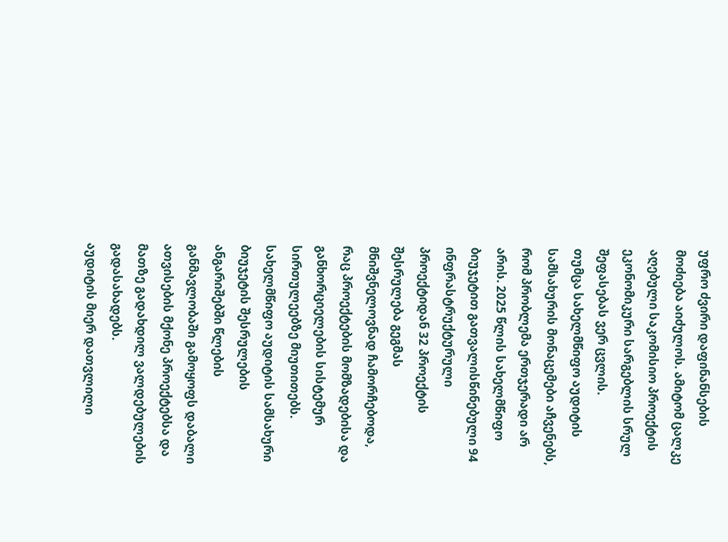უფრო ძვირი დაფინანსების მოძიება აიძულოს. ამიტომ ცალკე აღებული საკომისიო პროექტის ეკონომიკური სარგებლის სრულ შეფასებას ვერ ცვლის.
თუმცა სახელმწიფო აუდიტის სამსახურის მონაცემები აჩვენებს, რომ პრობლემა ერთჯერადი არ არის. 2025 წლის სახელმწიფო ბიუჯეტით გათვალისწინებული 94 ინფრასტრუქტურული პროექტიდან 32 პროექტის შესრულება გეგმას მნიშვნელოვნად ჩამორჩებოდა, რაც პროექტების მომზადებისა და განხორციელების სისტემურ სირთულეებზე მიუთითებს. სახელმწიფო აუდიტის სამსახური ბიუჯეტის შესრულების ანგარიშებში წლების განმავლობაში გამოყოფს დაბალი ათვისების მქონე პროექტებსა და მათზე გადახდილ ვალდებულების გადასახადებს.
აუდიტის მიერ დათვლილი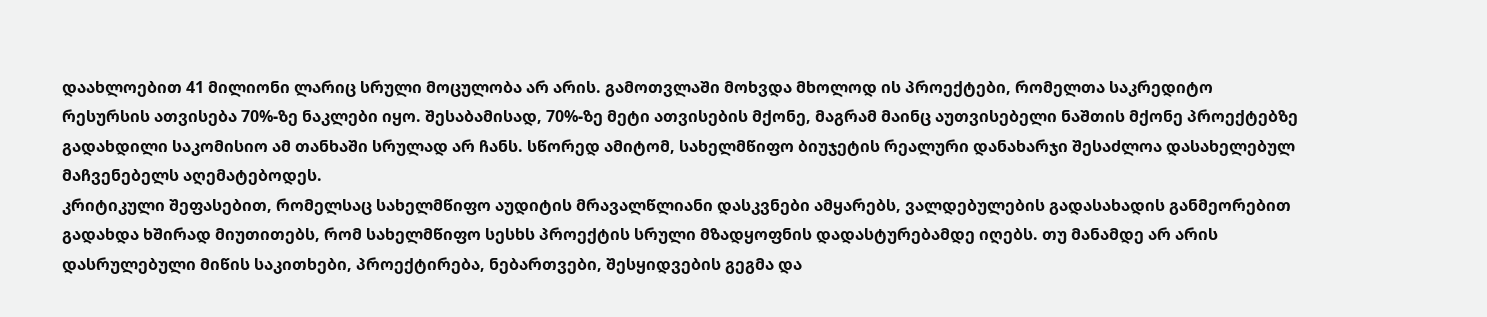დაახლოებით 41 მილიონი ლარიც სრული მოცულობა არ არის. გამოთვლაში მოხვდა მხოლოდ ის პროექტები, რომელთა საკრედიტო რესურსის ათვისება 70%-ზე ნაკლები იყო. შესაბამისად, 70%-ზე მეტი ათვისების მქონე, მაგრამ მაინც აუთვისებელი ნაშთის მქონე პროექტებზე გადახდილი საკომისიო ამ თანხაში სრულად არ ჩანს. სწორედ ამიტომ, სახელმწიფო ბიუჯეტის რეალური დანახარჯი შესაძლოა დასახელებულ მაჩვენებელს აღემატებოდეს.
კრიტიკული შეფასებით, რომელსაც სახელმწიფო აუდიტის მრავალწლიანი დასკვნები ამყარებს, ვალდებულების გადასახადის განმეორებით გადახდა ხშირად მიუთითებს, რომ სახელმწიფო სესხს პროექტის სრული მზადყოფნის დადასტურებამდე იღებს. თუ მანამდე არ არის დასრულებული მიწის საკითხები, პროექტირება, ნებართვები, შესყიდვების გეგმა და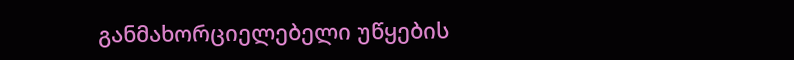განმახორციელებელი უწყების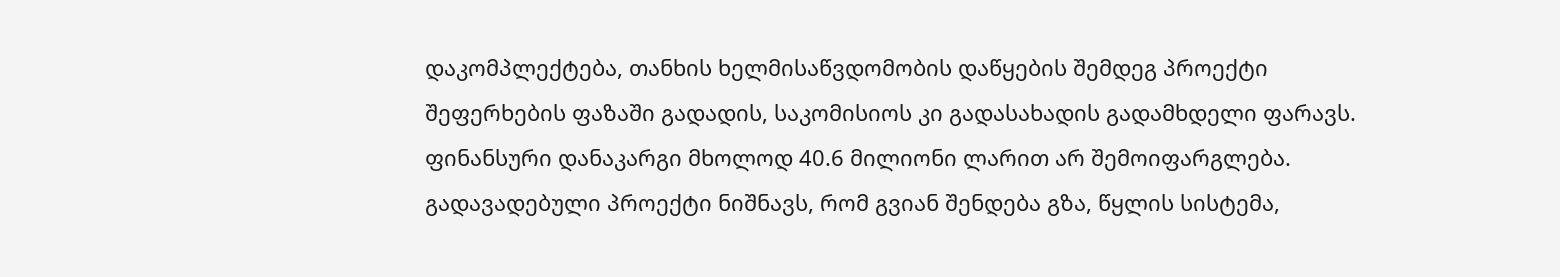დაკომპლექტება, თანხის ხელმისაწვდომობის დაწყების შემდეგ პროექტი შეფერხების ფაზაში გადადის, საკომისიოს კი გადასახადის გადამხდელი ფარავს.
ფინანსური დანაკარგი მხოლოდ 40.6 მილიონი ლარით არ შემოიფარგლება. გადავადებული პროექტი ნიშნავს, რომ გვიან შენდება გზა, წყლის სისტემა,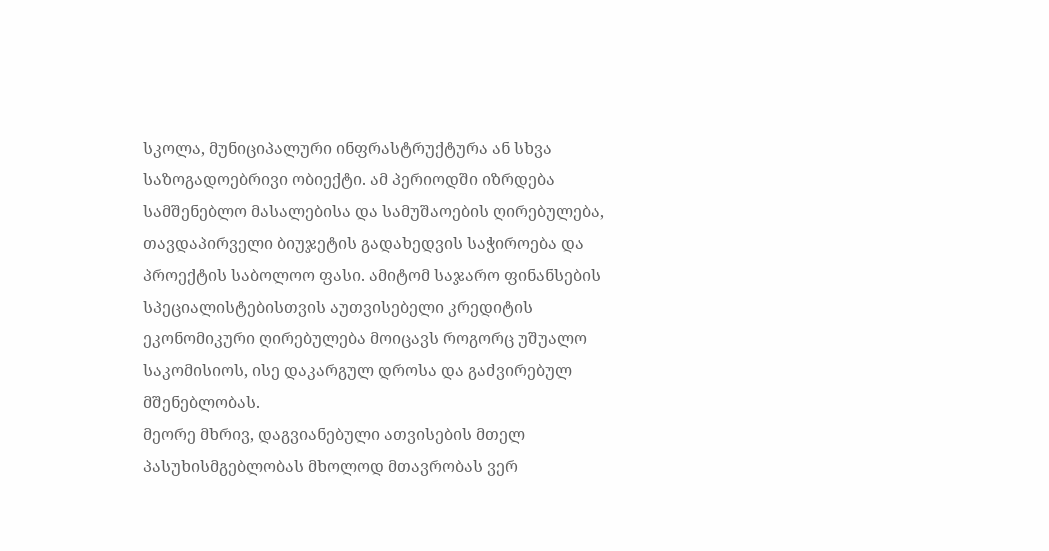სკოლა, მუნიციპალური ინფრასტრუქტურა ან სხვა საზოგადოებრივი ობიექტი. ამ პერიოდში იზრდება სამშენებლო მასალებისა და სამუშაოების ღირებულება, თავდაპირველი ბიუჯეტის გადახედვის საჭიროება და პროექტის საბოლოო ფასი. ამიტომ საჯარო ფინანსების სპეციალისტებისთვის აუთვისებელი კრედიტის ეკონომიკური ღირებულება მოიცავს როგორც უშუალო საკომისიოს, ისე დაკარგულ დროსა და გაძვირებულ მშენებლობას.
მეორე მხრივ, დაგვიანებული ათვისების მთელ პასუხისმგებლობას მხოლოდ მთავრობას ვერ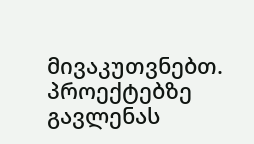მივაკუთვნებთ. პროექტებზე გავლენას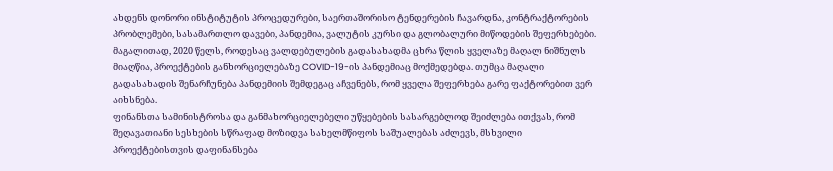ახდენს დონორი ინსტიტუტის პროცედურები, საერთაშორისო ტენდერების ჩავარდნა, კონტრაქტორების პრობლემები, სასამართლო დავები, პანდემია, ვალუტის კურსი და გლობალური მიწოდების შეფერხებები. მაგალითად, 2020 წელს, როდესაც ვალდებულების გადასახადმა ცხრა წლის ყველაზე მაღალ ნიშნულს მიაღწია, პროექტების განხორციელებაზე COVID-19-ის პანდემიაც მოქმედებდა. თუმცა მაღალი გადასახადის შენარჩუნება პანდემიის შემდეგაც აჩვენებს, რომ ყველა შეფერხება გარე ფაქტორებით ვერ აიხსნება.
ფინანსთა სამინისტროსა და განმახორციელებელი უწყებების სასარგებლოდ შეიძლება ითქვას, რომ შეღავათიანი სესხების სწრაფად მოზიდვა სახელმწიფოს საშუალებას აძლევს, მსხვილი პროექტებისთვის დაფინანსება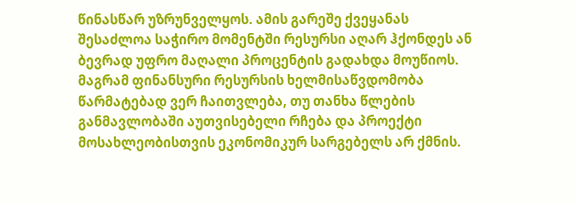წინასწარ უზრუნველყოს. ამის გარეშე ქვეყანას შესაძლოა საჭირო მომენტში რესურსი აღარ ჰქონდეს ან ბევრად უფრო მაღალი პროცენტის გადახდა მოუწიოს. მაგრამ ფინანსური რესურსის ხელმისაწვდომობა წარმატებად ვერ ჩაითვლება, თუ თანხა წლების განმავლობაში აუთვისებელი რჩება და პროექტი მოსახლეობისთვის ეკონომიკურ სარგებელს არ ქმნის.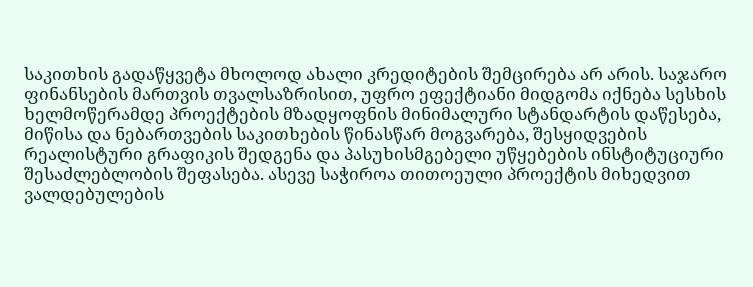საკითხის გადაწყვეტა მხოლოდ ახალი კრედიტების შემცირება არ არის. საჯარო ფინანსების მართვის თვალსაზრისით, უფრო ეფექტიანი მიდგომა იქნება სესხის ხელმოწერამდე პროექტების მზადყოფნის მინიმალური სტანდარტის დაწესება, მიწისა და ნებართვების საკითხების წინასწარ მოგვარება, შესყიდვების რეალისტური გრაფიკის შედგენა და პასუხისმგებელი უწყებების ინსტიტუციური შესაძლებლობის შეფასება. ასევე საჭიროა თითოეული პროექტის მიხედვით ვალდებულების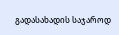გადასახადის საჯაროდ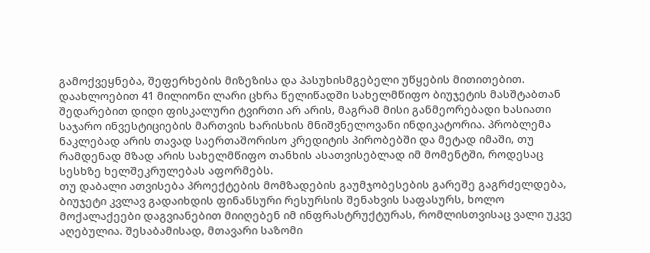გამოქვეყნება, შეფერხების მიზეზისა და პასუხისმგებელი უწყების მითითებით.
დაახლოებით 41 მილიონი ლარი ცხრა წელიწადში სახელმწიფო ბიუჯეტის მასშტაბთან შედარებით დიდი ფისკალური ტვირთი არ არის, მაგრამ მისი განმეორებადი ხასიათი საჯარო ინვესტიციების მართვის ხარისხის მნიშვნელოვანი ინდიკატორია. პრობლემა ნაკლებად არის თავად საერთაშორისო კრედიტის პირობებში და მეტად იმაში, თუ რამდენად მზად არის სახელმწიფო თანხის ასათვისებლად იმ მომენტში, როდესაც სესხზე ხელშეკრულებას აფორმებს.
თუ დაბალი ათვისება პროექტების მომზადების გაუმჯობესების გარეშე გაგრძელდება, ბიუჯეტი კვლავ გადაიხდის ფინანსური რესურსის შენახვის საფასურს, ხოლო მოქალაქეები დაგვიანებით მიიღებენ იმ ინფრასტრუქტურას, რომლისთვისაც ვალი უკვე აღებულია. შესაბამისად, მთავარი საზომი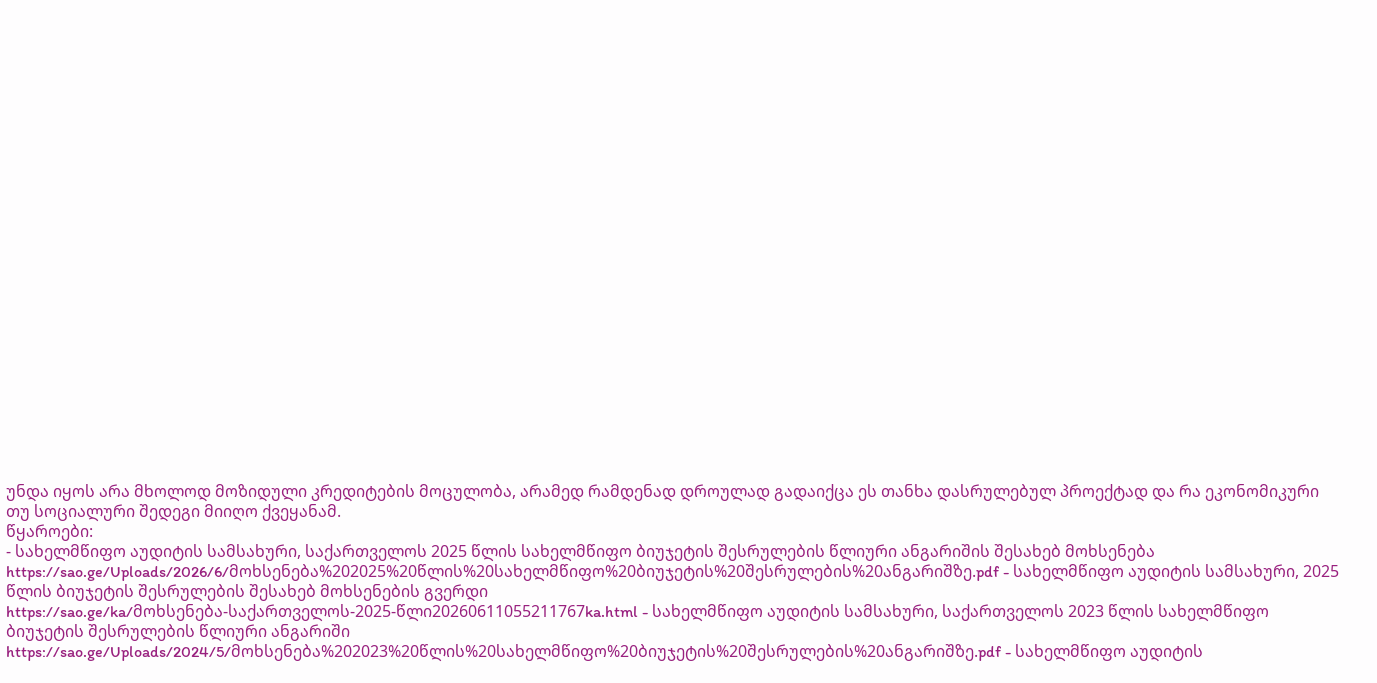უნდა იყოს არა მხოლოდ მოზიდული კრედიტების მოცულობა, არამედ რამდენად დროულად გადაიქცა ეს თანხა დასრულებულ პროექტად და რა ეკონომიკური თუ სოციალური შედეგი მიიღო ქვეყანამ.
წყაროები:
- სახელმწიფო აუდიტის სამსახური, საქართველოს 2025 წლის სახელმწიფო ბიუჯეტის შესრულების წლიური ანგარიშის შესახებ მოხსენება
https://sao.ge/Uploads/2026/6/მოხსენება%202025%20წლის%20სახელმწიფო%20ბიუჯეტის%20შესრულების%20ანგარიშზე.pdf - სახელმწიფო აუდიტის სამსახური, 2025 წლის ბიუჯეტის შესრულების შესახებ მოხსენების გვერდი
https://sao.ge/ka/მოხსენება-საქართველოს-2025-წლი20260611055211767ka.html - სახელმწიფო აუდიტის სამსახური, საქართველოს 2023 წლის სახელმწიფო ბიუჯეტის შესრულების წლიური ანგარიში
https://sao.ge/Uploads/2024/5/მოხსენება%202023%20წლის%20სახელმწიფო%20ბიუჯეტის%20შესრულების%20ანგარიშზე.pdf - სახელმწიფო აუდიტის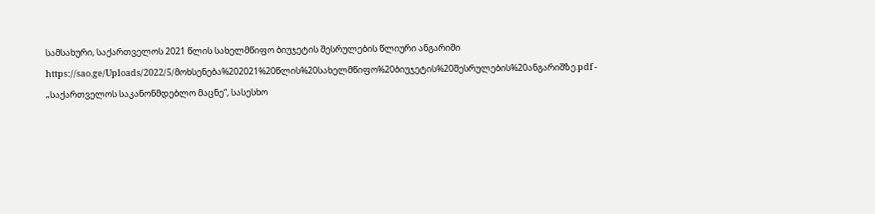სამსახური, საქართველოს 2021 წლის სახელმწიფო ბიუჯეტის შესრულების წლიური ანგარიში
https://sao.ge/Uploads/2022/5/მოხსენება%202021%20წლის%20სახელმწიფო%20ბიუჯეტის%20შესრულების%20ანგარიშზე.pdf - „საქართველოს საკანონმდებლო მაცნე“, სასესხო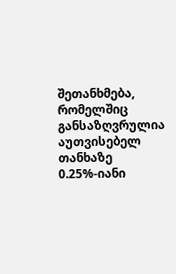შეთანხმება, რომელშიც განსაზღვრულია აუთვისებელ თანხაზე 0.25%-იანი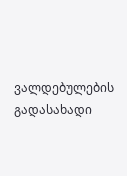ვალდებულების გადასახადი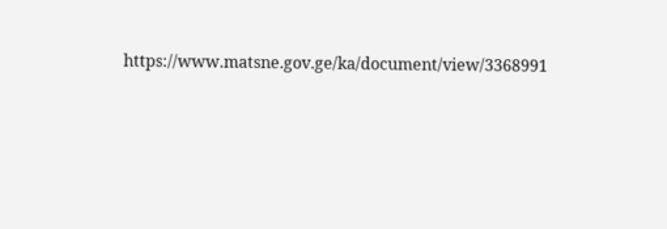https://www.matsne.gov.ge/ka/document/view/3368991